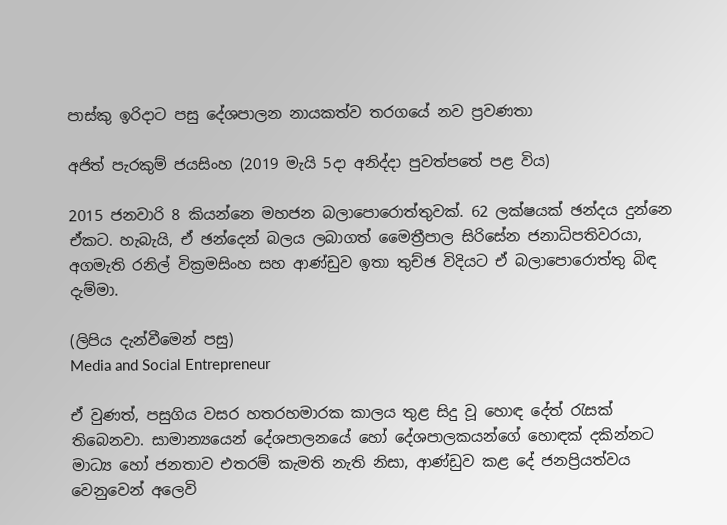පාස්කු ඉරිදාට පසු දේශපාලන නායකත්ව තරගයේ නව ප්‍රවණතා

අජිත් පැරකුම් ජයසිංහ (2019 මැයි 5දා අනිද්දා පුවත්පතේ පළ විය)

2015 ජනවාරි 8 කියන්නෙ මහජන බලාපොරොත්තුවක්. 62 ලක්ෂයක් ඡන්දය දුන්නෙ ඒකට. හැබැයි, ඒ ඡන්දෙන් බලය ලබාගත් මෛත්‍රීපාල සිරිසේන ජනාධිපතිවරයා, අගමැති රනිල් වික්‍රමසිංහ සහ ආණ්ඩුව ඉතා තුච්ඡ විදියට ඒ බලාපොරොත්තු බිඳ දැම්මා.

(ලිපිය දැන්වීමෙන් පසු)
Media and Social Entrepreneur

ඒ වුණත්, පසුගිය වසර හතරහමාරක කාලය තුළ සිදු වූ හොඳ දේත් රැසක් තිබෙනවා. සාමාන්‍යයෙන් දේශපාලනයේ හෝ දේශපාලකයන්ගේ හොඳක් දකින්නට මාධ්‍ය හෝ ජනතාව එතරම් කැමති නැති නිසා, ආණ්ඩුව කළ දේ ජනප්‍රියත්වය වෙනුවෙන් අලෙවි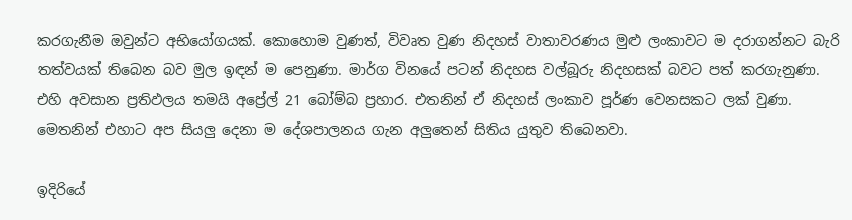කරගැනීම ඔවුන්ට අභියෝගයක්. කොහොම වුණත්, විවෘත වුණ නිදහස් වාතාවරණය මුළු ලංකාවට ම දරාගන්නට බැරි තත්වයක් තිබෙන බව මුල ඉඳන් ම පෙනුණා. මාර්ග විනයේ පටන් නිදහස වල්බූරු නිදහසක් බවට පත් කරගැනුණා. එහි අවසාන ප්‍රතිඵලය තමයි අප්‍රේල් 21 බෝම්බ ප්‍රහාර. එතනින් ඒ නිදහස් ලංකාව පූර්ණ වෙනසකට ලක් වුණා. මෙතනින් එහාට අප සියලු දෙනා ම දේශපාලනය ගැන අලුතෙන් සිතිය යුතුව තිබෙනවා.

ඉදිරියේ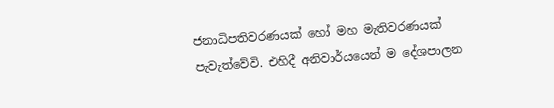ජනාධිපතිවරණයක් හෝ මහ මැතිවරණයක් පැවැත්වේවි. එහිදී අනිවාර්යයෙන් ම දේශපාලන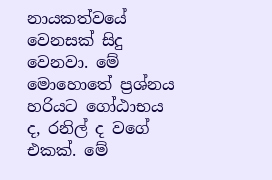නායකත්වයේ වෙනසක් සිදු වෙනවා. මේ මොහොතේ ප්‍රශ්නය හරියට ගෝඨාභය ද, රනිල් ද වගේ එකක්. මේ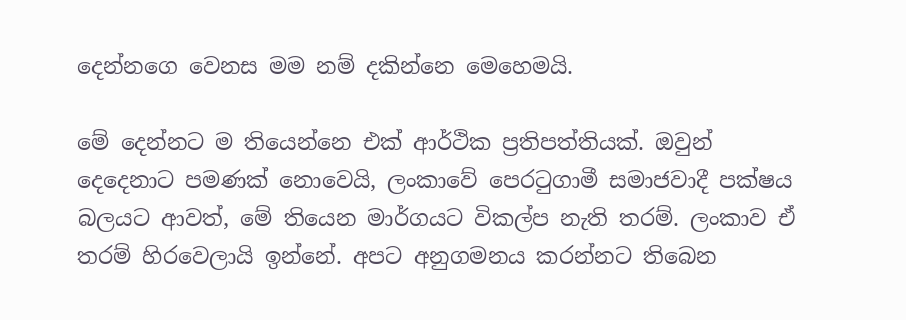දෙන්නගෙ වෙනස මම නම් දකින්නෙ මෙහෙමයි.

මේ දෙන්නට ම තියෙන්නෙ එක් ආර්ථික ප්‍රතිපත්තියක්. ඔවුන් දෙදෙනාට පමණක් නොවෙයි, ලංකාවේ පෙරටුගාමී සමාජවාදී පක්ෂය බලයට ආවත්, මේ තියෙන මාර්ගයට විකල්ප නැති තරම්. ලංකාව ඒ තරම් හිරවෙලායි ඉන්නේ. අපට අනුගමනය කරන්නට තිබෙන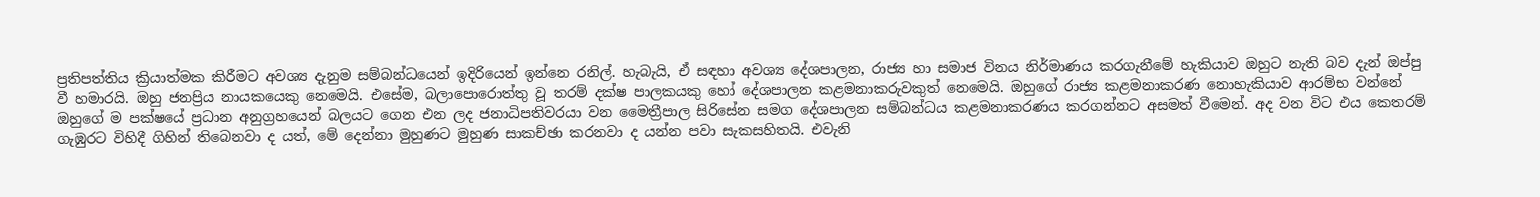ප්‍රතිපත්තිය ක්‍රියාත්මක කිරීමට අවශ්‍ය දැනුම සම්බන්ධයෙන් ඉදිරියෙන් ඉන්නෙ රනිල්. හැබැයි, ඒ සඳහා අවශ්‍ය දේශපාලන, රාජ්‍ය හා සමාජ විනය නිර්මාණය කරගැනීමේ හැකියාව ඔහුට නැති බව දැන් ඔප්පු වී හමාරයි. ඔහු ජනප්‍රිය නායකයෙකු නෙමෙයි. එසේම, බලාපොරොත්තු වූ තරම් දක්ෂ පාලකයකු හෝ දේශපාලන කළමනාකරුවකුත් නෙමෙයි. ඔහුගේ රාජ්‍ය කළමනාකරණ නොහැකියාව ආරම්භ වන්නේ ඔහුගේ ම පක්ෂයේ ප්‍රධාන අනුග්‍රහයෙන් බලයට ගෙන එන ලද ජනාධිපතිවරයා වන මෛත්‍රීපාල සිරිසේන සමග දේශපාලන සම්බන්ධය කළමනාකරණය කරගන්නට අසමත් වීමෙන්. අද වන විට එය කෙතරම් ගැඹුරට විහිදී ගිහින් තිබෙනවා ද යත්, මේ දෙන්නා මුහුණට මුහුණ සාකච්ඡා කරනවා ද යන්න පවා සැකසහිතයි. එවැනි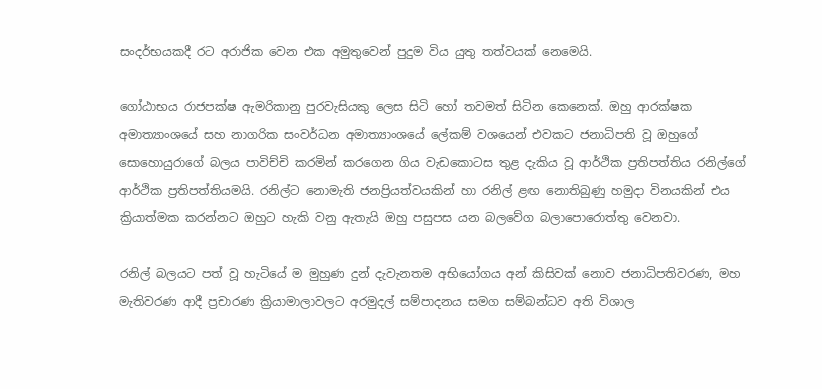සංදර්භයකදී රට අරාජික වෙන එක අමුතුවෙන් පුදුම විය යුතු තත්වයක් නෙමෙයි.

ගෝඨාභය රාජපක්ෂ ඇමරිකානු පුරවැසියකු ලෙස සිටි හෝ තවමත් සිටින කෙනෙක්. ඔහු ආරක්ෂක අමාත්‍යාංශයේ සහ නාගරික සංවර්ධන අමාත්‍යාංශයේ ලේකම් වශයෙන් එවකට ජනාධිපති වූ ඔහුගේ සොහොයුරාගේ බලය පාවිච්චි කරමින් කරගෙන ගිය වැඩකොටස තුළ දැකිය වූ ආර්ථික ප්‍රතිපත්තිය රනිල්ගේ ආර්ථික ප්‍රතිපත්තියමයි. රනිල්ට නොමැති ජනප්‍රියත්වයකින් හා රනිල් ළඟ නොතිබුණු හමුදා විනයකින් එය ක්‍රියාත්මක කරන්නට ඔහුට හැකි වනු ඇතැයි ඔහු පසුපස යන බලවේග බලාපොරොත්තු වෙනවා.

රනිල් බලයට පත් වූ හැටියේ ම මුහුණ දුන් දැවැනතම අභියෝගය අන් කිසිවක් නොව ජනාධිපතිවරණ, මහ මැතිවරණ ආදී ප්‍රචාරණ ක්‍රියාමාලාවලට අරමුදල් සම්පාදනය සමග සම්බන්ධව අති විශාල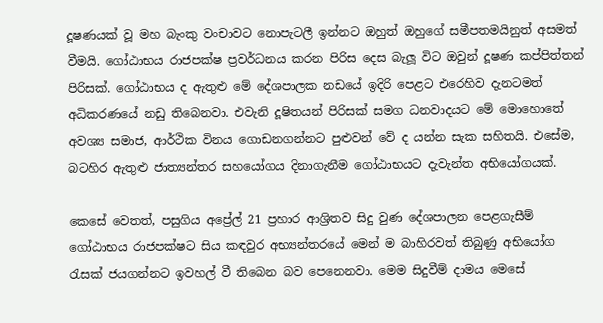දූෂණයක් වූ මහ බැංකු වංචාවට නොපැටලී ඉන්නට ඔහුත් ඔහුගේ සමීපතමයිනුත් අසමත් වීමයි. ගෝඨාභය රාජපක්ෂ ප්‍රවර්ධනය කරන පිරිස දෙස බැලූ විට ඔවුන් දූෂණ කප්පිත්තන් පිරිසක්. ගෝඨාභය ද ඇතුළු මේ දේශපාලක නඩයේ ඉදිරි පෙළට එරෙහිව දැනටමත් අධිකරණයේ නඩු තිබෙනවා. එවැනි දූෂිතයන් පිරිසක් සමග ධනවාදයට මේ මොහොතේ අවශ්‍ය සමාජ, ආර්ථික විනය ගොඩනගන්නට පුළුවන් වේ ද යන්න සැක සහිතයි. එසේම, බටහිර ඇතුළු ජාත්‍යන්තර සහයෝගය දිනාගැනීම ගෝඨාභයට දැවැන්ත අභියෝගයක්.

කෙසේ වෙතත්, පසුගිය අප්‍රේල් 21 ප්‍රහාර ආශ්‍රිතව සිදු වුණ දේශපාලන පෙළගැසීම් ගෝඨාභය රාජපක්ෂට සිය කඳවුර අභ්‍යන්තරයේ මෙන් ම බාහිරවත් තිබුණු අභියෝග රැසක් ජයගන්නට ඉවහල් වී තිබෙන බව පෙනෙනවා. මෙම සිදුවීම් දාමය මෙසේ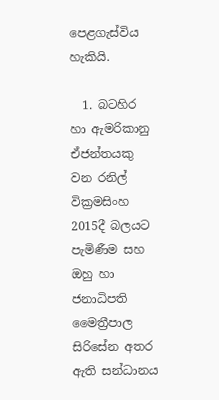පෙළගැස්විය හැකියි.

  1. බටහිර හා ඇමරිකානු ඒජන්තයකු වන රනිල් වික්‍රමසිංහ 2015දී බලයට පැමිණීම සහ ඔහු හා ජනාධිපති මෛත්‍රීපාල සිරිසේන අතර ඇති සන්ධානය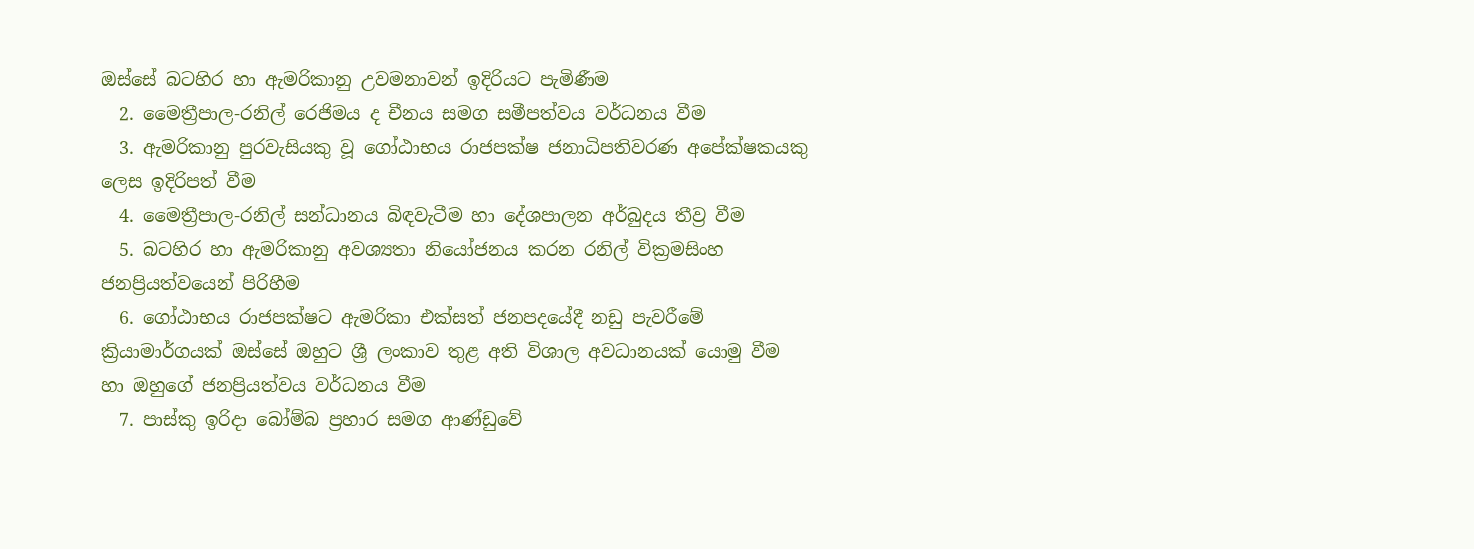ඔස්සේ බටහිර හා ඇමරිකානු උවමනාවන් ඉදිරියට පැමිණීම
  2. මෛත්‍රීපාල-රනිල් රෙජිමය ද චීනය සමග සමීපත්වය වර්ධනය වීම
  3. ඇමරිකානු පුරවැසියකු වූ ගෝඨාභය රාජපක්ෂ ජනාධිපතිවරණ අපේක්ෂකයකු ලෙස ඉදිරිපත් වීම
  4. මෛත්‍රීපාල-රනිල් සන්ධානය බිඳවැටීම හා දේශපාලන අර්බුදය තීව්‍ර වීම
  5. බටහිර හා ඇමරිකානු අවශ්‍යතා නියෝජනය කරන රනිල් වික්‍රමසිංහ ජනප්‍රියත්වයෙන් පිරිහීම
  6. ගෝඨාභය රාජපක්ෂට ඇමරිකා එක්සත් ජනපදයේදී නඩු පැවරීමේ ක්‍රියාමාර්ගයක් ඔස්සේ ඔහුට ශ්‍රී ලංකාව තුළ අති විශාල අවධානයක් යොමු වීම හා ඔහුගේ ජනප්‍රියත්වය වර්ධනය වීම
  7. පාස්කු ඉරිදා බෝම්බ ප්‍රහාර සමග ආණ්ඩුවේ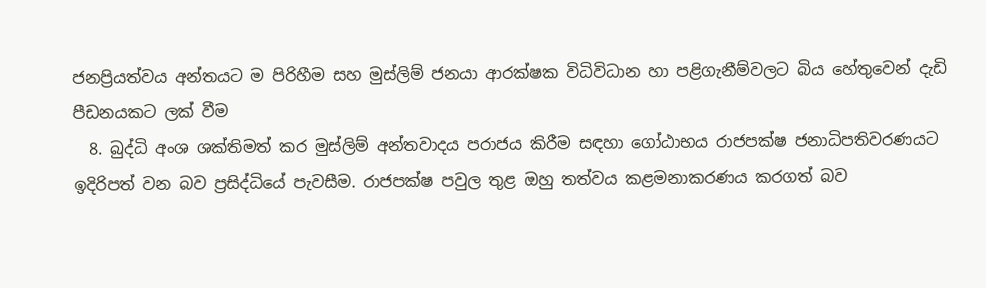ජනප්‍රියත්වය අන්තයට ම පිරිහීම සහ මුස්ලිම් ජනයා ආරක්ෂක විධිවිධාන හා පළිගැනීම්වලට බිය හේතුවෙන් දැඩි පීඩනයකට ලක් වීම
  8. බුද්ධි අංශ ශක්තිමත් කර මුස්ලිම් අන්තවාදය පරාජය කිරීම සඳහා ගෝඨාභය රාජපක්ෂ ජනාධිපතිවරණයට ඉදිරිපත් වන බව ප්‍රසිද්ධියේ පැවසීම. රාජපක්ෂ පවුල තුළ ඔහු තත්වය කළමනාකරණය කරගත් බව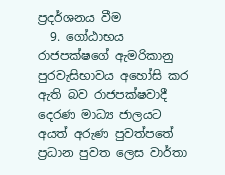ප්‍රදර්ශනය වීම
  9. ගෝඨාභය රාජපක්ෂගේ ඇමරිකානු පුරවැසිභාවය අහෝසි කර ඇති බව රාජපක්ෂවාදී දෙරණ මාධ්‍ය ජාලයට අයත් අරුණ පුවත්පතේ ප්‍රධාන පුවත ලෙස වාර්තා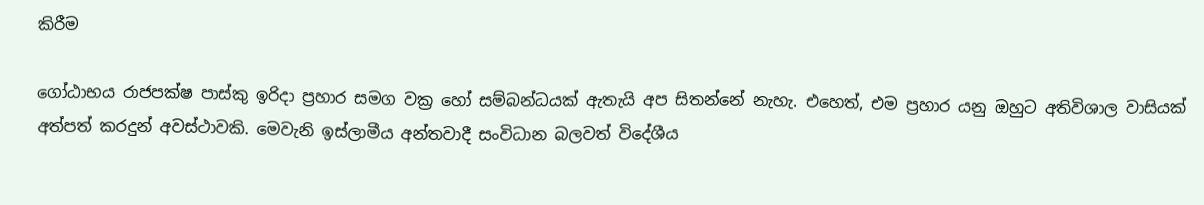කිරීම

ගෝඨාභය රාජපක්ෂ පාස්කු ඉරිදා ප්‍රහාර සමග වක්‍ර හෝ සම්බන්ධයක් ඇතැයි අප සිතන්නේ නැහැ. එහෙත්, එම ප්‍රහාර යනු ඔහුට අතිවිශාල වාසියක් අත්පත් කරදුන් අවස්ථාවකි. මෙවැනි ඉස්ලාමීය අන්තවාදී සංවිධාන බලවත් විදේශීය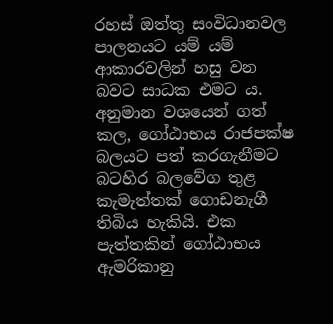රහස් ඔත්තු සංවිධානවල පාලනයට යම් යම් ආකාරවලින් හසු වන බවට සාධක එමට ය. අනුමාන වශයෙන් ගත් කල, ගෝඨාභය රාජපක්ෂ බලයට පත් කරගැනීමට බටහිර බලවේග තුළ කැමැත්තක් ගොඩනැගී තිබිය හැකියි. එක පැත්තකින් ගෝඨාභය ඇමරිකානු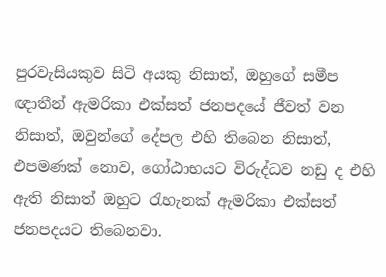පුරවැසියකුව සිටි අයකු නිසාත්, ඔහුගේ සමීප ඥාතීන් ඇමරිකා එක්සත් ජනපදයේ ජීවත් වන නිසාත්, ඔවුන්ගේ දේපල එහි තිබෙන නිසාත්, එපමණක් නොව, ගෝඨාභයට විරුද්ධව නඩු ද එහි ඇති නිසාත් ඔහුට රැහැනක් ඇමරිකා එක්සත් ජනපදයට තිබෙනවා.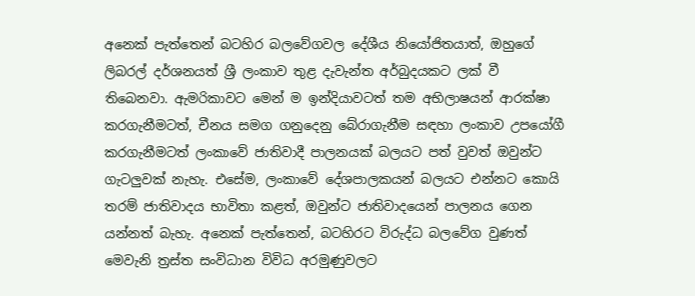අනෙක් පැත්තෙන් බටහිර බලවේගවල දේශීය නියෝජිතයාත්, ඔහුගේ ලිබරල් දර්ශනයත් ශ්‍රී ලංකාව තුළ දැවැන්ත අර්බුදයකට ලක් වී තිබෙනවා. ඇමරිකාවට මෙන් ම ඉන්දියාවටත් තම අභිලාෂයන් ආරක්ෂා කරගැනීමටත්, චීනය සමග ගනුදෙනු බේරාගැනීම සඳහා ලංකාව උපයෝගී කරගැනීමටත් ලංකාවේ ජාතිවාදී පාලනයක් බලයට පත් වුවත් ඔවුන්ට ගැටලුවක් නැහැ. එසේම, ලංකාවේ දේශපාලකයන් බලයට එන්නට කොයි තරම් ජාතිවාදය භාවිතා කළත්, ඔවුන්ට ජාතිවාදයෙන් පාලනය ගෙන යන්නත් බැහැ. අනෙක් පැත්තෙන්, බටහිරට විරුද්ධ බලවේග වුණත් මෙවැනි ත්‍රස්ත සංවිධාන විවිධ අරමුණුවලට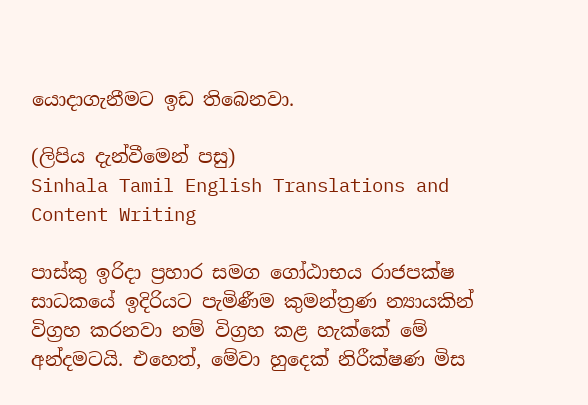යොදාගැනීමට ඉඩ තිබෙනවා.

(ලිපිය දැන්වීමෙන් පසු)
Sinhala Tamil English Translations and Content Writing

පාස්කු ඉරිදා ප්‍රහාර සමග ගෝඨාභය රාජපක්ෂ සාධකයේ ඉදිරියට පැමිණීම කුමන්ත්‍රණ න්‍යායකින් විග්‍රහ කරනවා නම් විග්‍රහ කළ හැක්කේ මේ අන්දමටයි. එහෙත්, මේවා හුදෙක් නිරීක්ෂණ මිස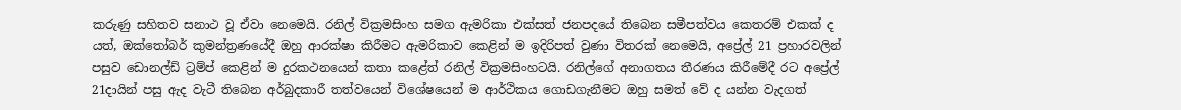කරුණු සහිතව සනාථ වූ ඒවා නෙමෙයි. රනිල් වික්‍රමසිංහ සමග ඇමරිකා එක්සත් ජනපදයේ තිබෙන සමීපත්වය කෙතරම් එකක් ද යත්, ඔක්තෝබර් කුමන්ත්‍රණයේදී ඔහු ආරක්ෂා කිරීමට ඇමරිකාව කෙළින් ම ඉදිරිපත් වුණා විතරක් නෙමෙයි, අප්‍රේල් 21 ප්‍රහාරවලින් පසුව ඩොනල්ඩ් ට්‍රම්ප් කෙළින් ම දුරකථනයෙන් කතා කළේත් රනිල් වික්‍රමසිංහටයි. රනිල්ගේ අනාගතය තීරණය කිරීමේදී රට අප්‍රේල් 21දායින් පසු ඇද වැටී තිබෙන අර්බුදකාරී තත්වයෙන් විශේෂයෙන් ම ආර්ථිකය ගොඩගැනීමට ඔහු සමත් වේ ද යන්න වැදගත්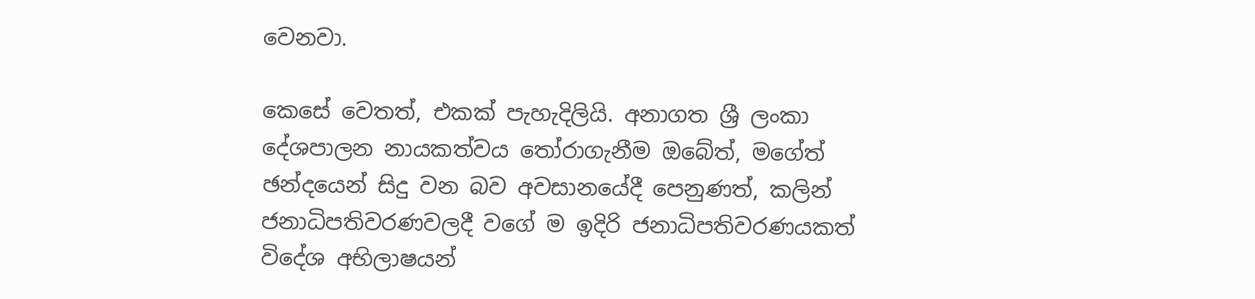වෙනවා.

කෙසේ වෙතත්, එකක් පැහැදිලියි. අනාගත ශ්‍රී ලංකා දේශපාලන නායකත්වය තෝරාගැනීම ඔබේත්, මගේත් ඡන්දයෙන් සිදු වන බව අවසානයේදී පෙනුණත්, කලින් ජනාධිපතිවරණවලදී වගේ ම ඉදිරි ජනාධිපතිවරණයකත් විදේශ අභිලාෂයන්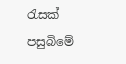රැසක් පසුබිමේ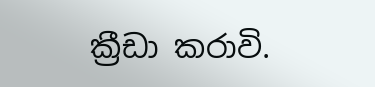ක්‍රීඩා කරාවි.